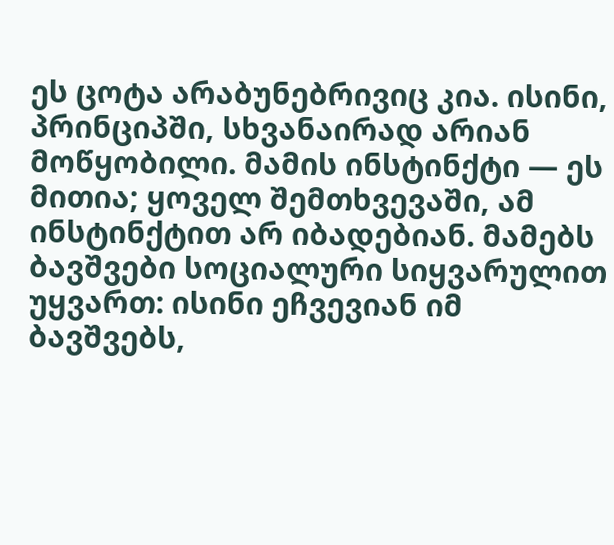ეს ცოტა არაბუნებრივიც კია. ისინი, პრინციპში, სხვანაირად არიან მოწყობილი. მამის ინსტინქტი — ეს მითია; ყოველ შემთხვევაში, ამ ინსტინქტით არ იბადებიან. მამებს ბავშვები სოციალური სიყვარულით უყვართ: ისინი ეჩვევიან იმ ბავშვებს,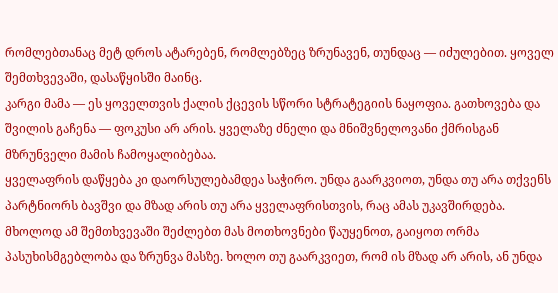რომლებთანაც მეტ დროს ატარებენ, რომლებზეც ზრუნავენ, თუნდაც — იძულებით. ყოველ შემთხვევაში, დასაწყისში მაინც.
კარგი მამა — ეს ყოველთვის ქალის ქცევის სწორი სტრატეგიის ნაყოფია. გათხოვება და შვილის გაჩენა — ფოკუსი არ არის. ყველაზე ძნელი და მნიშვნელოვანი ქმრისგან მზრუნველი მამის ჩამოყალიბებაა.
ყველაფრის დაწყება კი დაორსულებამდეა საჭირო. უნდა გაარკვიოთ, უნდა თუ არა თქვენს პარტნიორს ბავშვი და მზად არის თუ არა ყველაფრისთვის, რაც ამას უკავშირდება. მხოლოდ ამ შემთხვევაში შეძლებთ მას მოთხოვნები წაუყენოთ, გაიყოთ ორმა პასუხისმგებლობა და ზრუნვა მასზე. ხოლო თუ გაარკვიეთ, რომ ის მზად არ არის, ან უნდა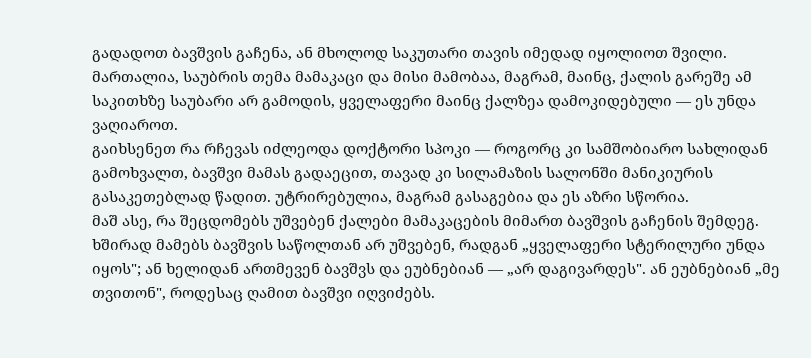გადადოთ ბავშვის გაჩენა, ან მხოლოდ საკუთარი თავის იმედად იყოლიოთ შვილი.
მართალია, საუბრის თემა მამაკაცი და მისი მამობაა, მაგრამ, მაინც, ქალის გარეშე ამ საკითხზე საუბარი არ გამოდის, ყველაფერი მაინც ქალზეა დამოკიდებული — ეს უნდა ვაღიაროთ.
გაიხსენეთ რა რჩევას იძლეოდა დოქტორი სპოკი — როგორც კი სამშობიარო სახლიდან გამოხვალთ, ბავშვი მამას გადაეცით, თავად კი სილამაზის სალონში მანიკიურის გასაკეთებლად წადით. უტრირებულია, მაგრამ გასაგებია და ეს აზრი სწორია.
მაშ ასე, რა შეცდომებს უშვებენ ქალები მამაკაცების მიმართ ბავშვის გაჩენის შემდეგ.
ხშირად მამებს ბავშვის საწოლთან არ უშვებენ, რადგან „ყველაფერი სტერილური უნდა იყოს"; ან ხელიდან ართმევენ ბავშვს და ეუბნებიან — „არ დაგივარდეს". ან ეუბნებიან „მე თვითონ", როდესაც ღამით ბავშვი იღვიძებს.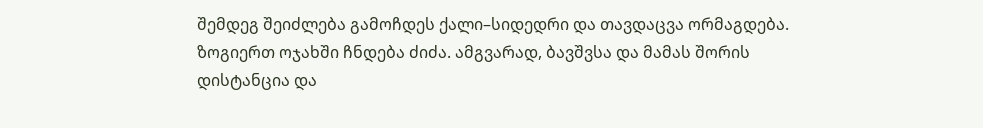შემდეგ შეიძლება გამოჩდეს ქალი–სიდედრი და თავდაცვა ორმაგდება. ზოგიერთ ოჯახში ჩნდება ძიძა. ამგვარად, ბავშვსა და მამას შორის დისტანცია და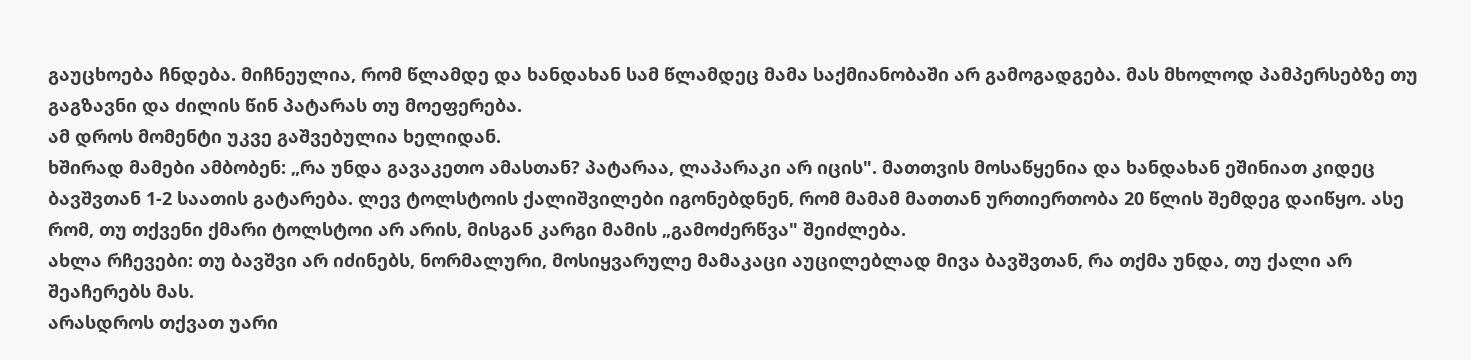გაუცხოება ჩნდება. მიჩნეულია, რომ წლამდე და ხანდახან სამ წლამდეც მამა საქმიანობაში არ გამოგადგება. მას მხოლოდ პამპერსებზე თუ გაგზავნი და ძილის წინ პატარას თუ მოეფერება.
ამ დროს მომენტი უკვე გაშვებულია ხელიდან.
ხშირად მამები ამბობენ: „რა უნდა გავაკეთო ამასთან? პატარაა, ლაპარაკი არ იცის". მათთვის მოსაწყენია და ხანდახან ეშინიათ კიდეც ბავშვთან 1-2 საათის გატარება. ლევ ტოლსტოის ქალიშვილები იგონებდნენ, რომ მამამ მათთან ურთიერთობა 20 წლის შემდეგ დაიწყო. ასე რომ, თუ თქვენი ქმარი ტოლსტოი არ არის, მისგან კარგი მამის „გამოძერწვა" შეიძლება.
ახლა რჩევები: თუ ბავშვი არ იძინებს, ნორმალური, მოსიყვარულე მამაკაცი აუცილებლად მივა ბავშვთან, რა თქმა უნდა, თუ ქალი არ შეაჩერებს მას.
არასდროს თქვათ უარი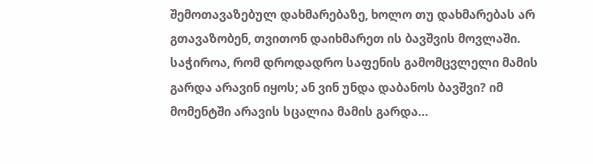შემოთავაზებულ დახმარებაზე, ხოლო თუ დახმარებას არ გთავაზობენ, თვითონ დაიხმარეთ ის ბავშვის მოვლაში. საჭიროა, რომ დროდადრო საფენის გამომცვლელი მამის გარდა არავინ იყოს; ან ვინ უნდა დაბანოს ბავშვი? იმ მომენტში არავის სცალია მამის გარდა…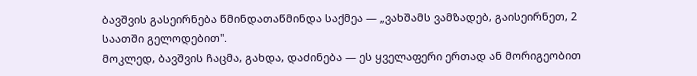ბავშვის გასეირნება წმინდათაწმინდა საქმეა — „ვახშამს ვამზადებ, გაისეირნეთ, 2 საათში გელოდებით".
მოკლედ, ბავშვის ჩაცმა, გახდა, დაძინება — ეს ყველაფერი ერთად ან მორიგეობით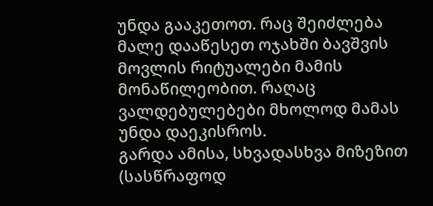უნდა გააკეთოთ. რაც შეიძლება მალე დააწესეთ ოჯახში ბავშვის მოვლის რიტუალები მამის მონაწილეობით. რაღაც ვალდებულებები მხოლოდ მამას უნდა დაეკისროს.
გარდა ამისა, სხვადასხვა მიზეზით (სასწრაფოდ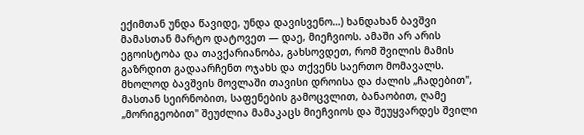ექიმთან უნდა წავიდე, უნდა დავისვენო…) ხანდახან ბავშვი მამასთან მარტო დატოვეთ — დაე, მიეჩვიოს. ამაში არ არის ეგოისტობა და თავქარიანობა, გახსოვდეთ, რომ შვილის მამის გაზრდით გადაარჩენთ ოჯახს და თქვენს საერთო მომავალს. მხოლოდ ბავშვის მოვლაში თავისი დროისა და ძალის „ჩადებით", მასთან სეირნობით, საფენების გამოცვლით, ბანაობით, ღამე „მორიგეობით" შეუძლია მამაკაცს მიეჩვიოს და შეუყვარდეს შვილი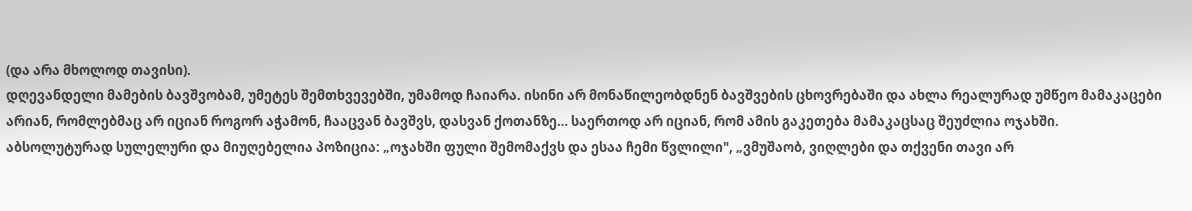(და არა მხოლოდ თავისი).
დღევანდელი მამების ბავშვობამ, უმეტეს შემთხვევებში, უმამოდ ჩაიარა. ისინი არ მონაწილეობდნენ ბავშვების ცხოვრებაში და ახლა რეალურად უმწეო მამაკაცები არიან, რომლებმაც არ იციან როგორ აჭამონ, ჩააცვან ბავშვს, დასვან ქოთანზე… საერთოდ არ იციან, რომ ამის გაკეთება მამაკაცსაც შეუძლია ოჯახში.
აბსოლუტურად სულელური და მიუღებელია პოზიცია: „ოჯახში ფული შემომაქვს და ესაა ჩემი წვლილი", „ვმუშაობ, ვიღლები და თქვენი თავი არ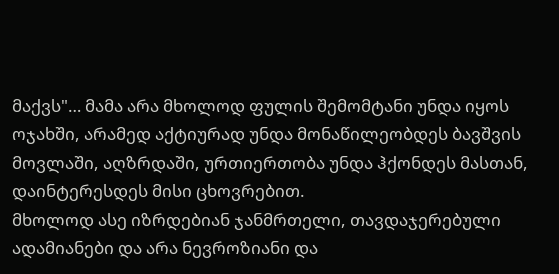მაქვს"… მამა არა მხოლოდ ფულის შემომტანი უნდა იყოს ოჯახში, არამედ აქტიურად უნდა მონაწილეობდეს ბავშვის მოვლაში, აღზრდაში, ურთიერთობა უნდა ჰქონდეს მასთან, დაინტერესდეს მისი ცხოვრებით.
მხოლოდ ასე იზრდებიან ჯანმრთელი, თავდაჯერებული ადამიანები და არა ნევროზიანი და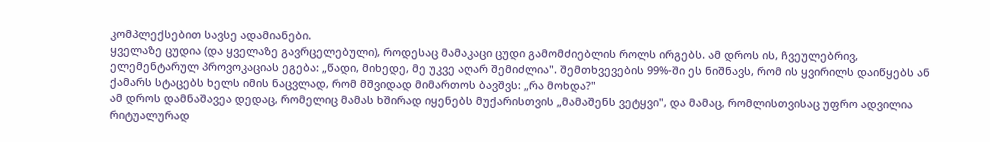კომპლექსებით სავსე ადამიანები.
ყველაზე ცუდია (და ყველაზე გავრცელებული), როდესაც მამაკაცი ცუდი გამომძიებლის როლს ირგებს. ამ დროს ის, ჩვეულებრივ, ელემენტარულ პროვოკაციას ეგება: „წადი, მიხედე, მე უკვე აღარ შემიძლია". შემთხვევების 99%-ში ეს ნიშნავს, რომ ის ყვირილს დაიწყებს ან ქამარს სტაცებს ხელს იმის ნაცვლად, რომ მშვიდად მიმართოს ბავშვს: „რა მოხდა?"
ამ დროს დამნაშავეა დედაც, რომელიც მამას ხშირად იყენებს მუქარისთვის „მამაშენს ვეტყვი", და მამაც, რომლისთვისაც უფრო ადვილია რიტუალურად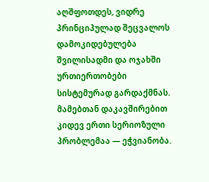აღშფოთდეს, ვიდრე პრინციპულად შეცვალოს დამოკიდებულება შვილისადმი და ოჯახში ურთიერთობები სისტემურად გარდაქმნას.
მამებთან დაკავშირებით კიდევ ერთი სერიოზული პრობლემაა — ეჭვიანობა.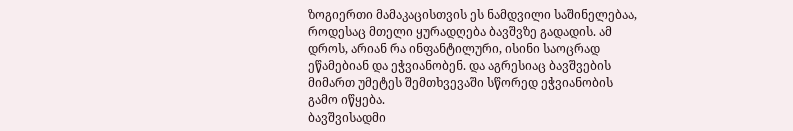ზოგიერთი მამაკაცისთვის ეს ნამდვილი საშინელებაა, როდესაც მთელი ყურადღება ბავშვზე გადადის. ამ დროს, არიან რა ინფანტილური, ისინი საოცრად ეწამებიან და ეჭვიანობენ. და აგრესიაც ბავშვების მიმართ უმეტეს შემთხვევაში სწორედ ეჭვიანობის გამო იწყება.
ბავშვისადმი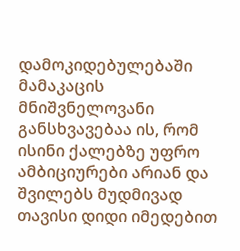დამოკიდებულებაში მამაკაცის მნიშვნელოვანი განსხვავებაა ის, რომ ისინი ქალებზე უფრო ამბიციურები არიან და შვილებს მუდმივად თავისი დიდი იმედებით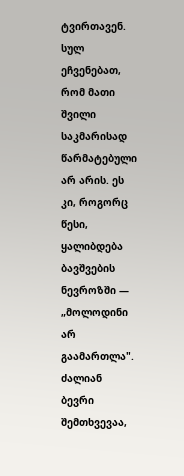ტვირთავენ. სულ ეჩვენებათ, რომ მათი შვილი საკმარისად წარმატებული არ არის. ეს კი, როგორც წესი, ყალიბდება ბავშვების ნევროზში — „მოლოდინი არ გაამართლა". ძალიან ბევრი შემთხვევაა,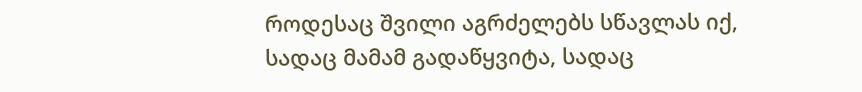როდესაც შვილი აგრძელებს სწავლას იქ, სადაც მამამ გადაწყვიტა, სადაც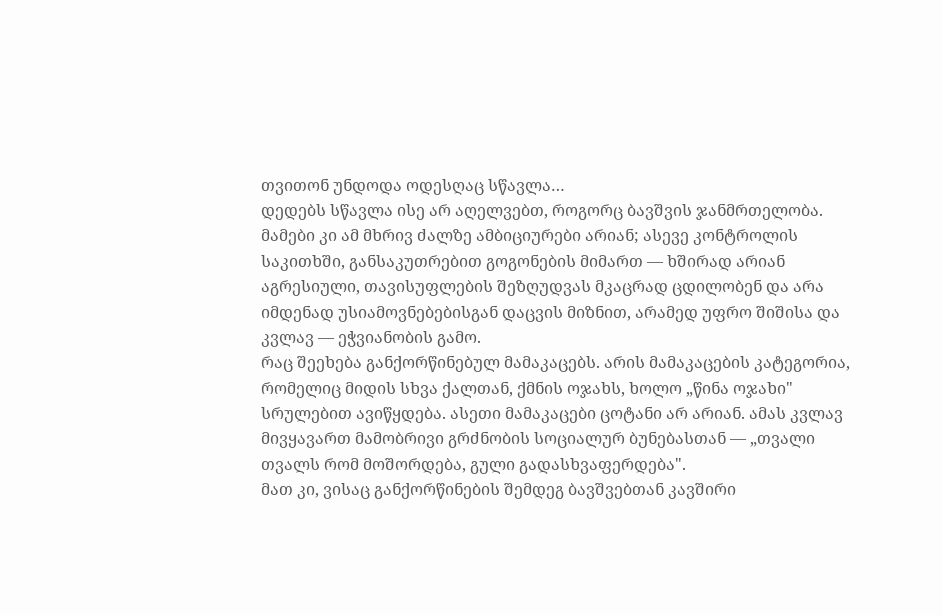თვითონ უნდოდა ოდესღაც სწავლა…
დედებს სწავლა ისე არ აღელვებთ, როგორც ბავშვის ჯანმრთელობა. მამები კი ამ მხრივ ძალზე ამბიციურები არიან; ასევე კონტროლის საკითხში, განსაკუთრებით გოგონების მიმართ — ხშირად არიან აგრესიული, თავისუფლების შეზღუდვას მკაცრად ცდილობენ და არა იმდენად უსიამოვნებებისგან დაცვის მიზნით, არამედ უფრო შიშისა და კვლავ — ეჭვიანობის გამო.
რაც შეეხება განქორწინებულ მამაკაცებს. არის მამაკაცების კატეგორია, რომელიც მიდის სხვა ქალთან, ქმნის ოჯახს, ხოლო „წინა ოჯახი" სრულებით ავიწყდება. ასეთი მამაკაცები ცოტანი არ არიან. ამას კვლავ მივყავართ მამობრივი გრძნობის სოციალურ ბუნებასთან — „თვალი თვალს რომ მოშორდება, გული გადასხვაფერდება".
მათ კი, ვისაც განქორწინების შემდეგ ბავშვებთან კავშირი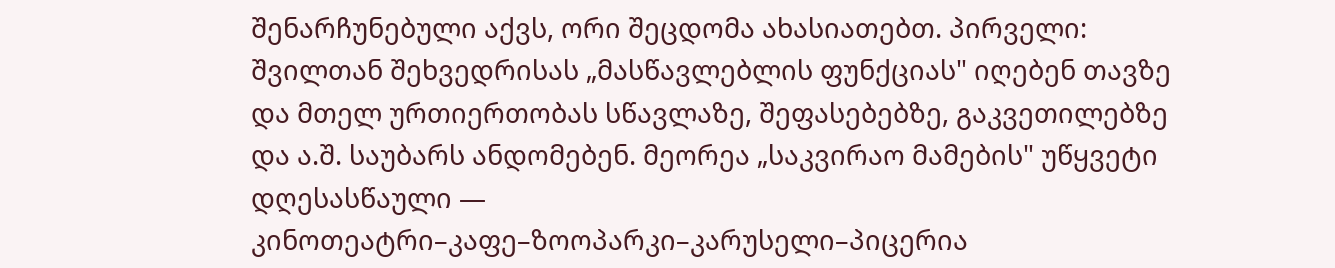შენარჩუნებული აქვს, ორი შეცდომა ახასიათებთ. პირველი: შვილთან შეხვედრისას „მასწავლებლის ფუნქციას" იღებენ თავზე და მთელ ურთიერთობას სწავლაზე, შეფასებებზე, გაკვეთილებზე და ა.შ. საუბარს ანდომებენ. მეორეა „საკვირაო მამების" უწყვეტი დღესასწაული — კინოთეატრი–კაფე–ზოოპარკი–კარუსელი–პიცერია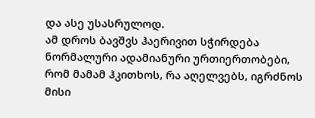და ასე უსასრულოდ.
ამ დროს ბავშვს ჰაერივით სჭირდება ნორმალური ადამიანური ურთიერთობები, რომ მამამ ჰკითხოს, რა აღელვებს, იგრძნოს მისი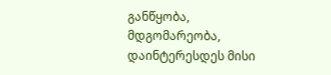განწყობა, მდგომარეობა, დაინტერესდეს მისი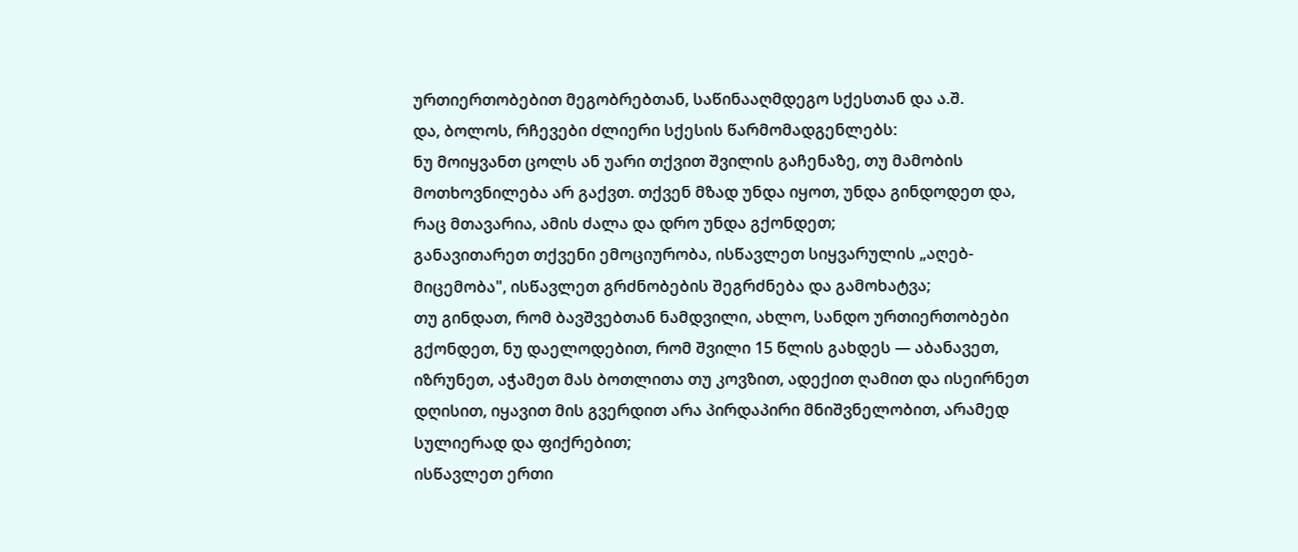ურთიერთობებით მეგობრებთან, საწინააღმდეგო სქესთან და ა.შ.
და, ბოლოს, რჩევები ძლიერი სქესის წარმომადგენლებს:
ნუ მოიყვანთ ცოლს ან უარი თქვით შვილის გაჩენაზე, თუ მამობის მოთხოვნილება არ გაქვთ. თქვენ მზად უნდა იყოთ, უნდა გინდოდეთ და, რაც მთავარია, ამის ძალა და დრო უნდა გქონდეთ;
განავითარეთ თქვენი ემოციურობა, ისწავლეთ სიყვარულის „აღებ-მიცემობა", ისწავლეთ გრძნობების შეგრძნება და გამოხატვა;
თუ გინდათ, რომ ბავშვებთან ნამდვილი, ახლო, სანდო ურთიერთობები გქონდეთ, ნუ დაელოდებით, რომ შვილი 15 წლის გახდეს — აბანავეთ, იზრუნეთ, აჭამეთ მას ბოთლითა თუ კოვზით, ადექით ღამით და ისეირნეთ დღისით, იყავით მის გვერდით არა პირდაპირი მნიშვნელობით, არამედ სულიერად და ფიქრებით;
ისწავლეთ ერთი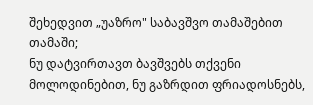შეხედვით „უაზრო" საბავშვო თამაშებით თამაში;
ნუ დატვირთავთ ბავშვებს თქვენი მოლოდინებით, ნუ გაზრდით ფრიადოსნებს,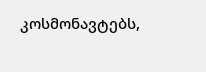კოსმონავტებს,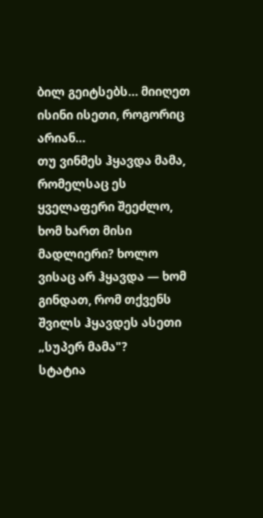ბილ გეიტსებს… მიიღეთ ისინი ისეთი, როგორიც არიან…
თუ ვინმეს ჰყავდა მამა, რომელსაც ეს ყველაფერი შეეძლო, ხომ ხართ მისი მადლიერი? ხოლო ვისაც არ ჰყავდა — ხომ გინდათ, რომ თქვენს შვილს ჰყავდეს ასეთი „სუპერ მამა"?
სტატია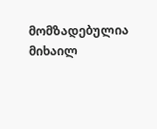მომზადებულია მიხაილ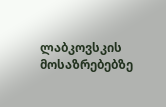ლაბკოვსკის მოსაზრებებზე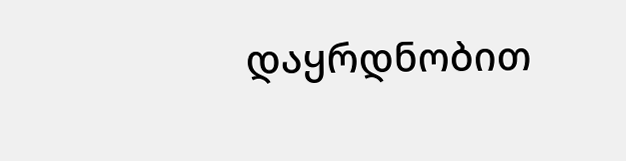დაყრდნობით